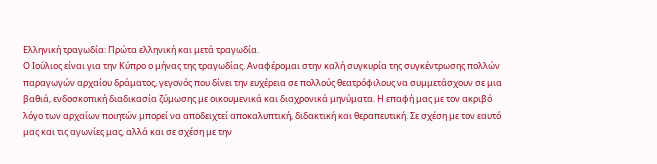Ελληνική τραγωδία: Πρώτα ελληνική και μετά τραγωδία.
Ο Ιούλιος είναι για την Κύπρο ο μήνας της τραγωδίας. Αναφέρομαι στην καλή συγκυρία της συγκέντρωσης πολλών παραγωγών αρχαίου δράματος, γεγονός που δίνει την ευχέρεια σε πολλούς θεατρόφιλους να συμμετάσχουν σε μια βαθιά, ενδοσκοπική διαδικασία ζύμωσης με οικουμενικά και διαχρονικά μηνύματα. Η επαφή μας με τον ακριβό λόγο των αρχαίων ποιητών μπορεί να αποδειχτεί αποκαλυπτική, διδακτική και θεραπευτική. Σε σχέση με τον εαυτό μας και τις αγωνίες μας, αλλά και σε σχέση με την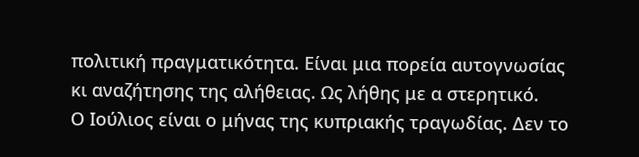πολιτική πραγματικότητα. Είναι μια πορεία αυτογνωσίας κι αναζήτησης της αλήθειας. Ως λήθης με α στερητικό.
Ο Ιούλιος είναι ο μήνας της κυπριακής τραγωδίας. Δεν το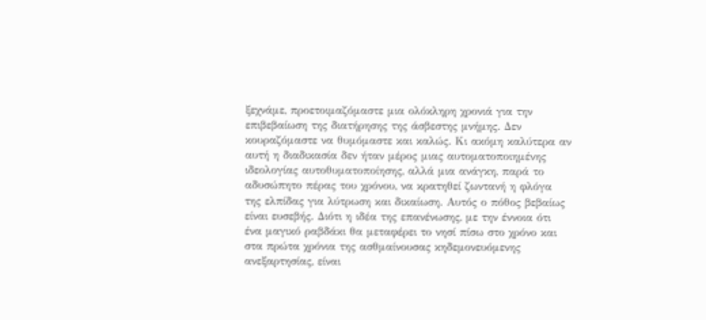ξεχνάμε, προετοιμαζόμαστε μια ολόκληρη χρονιά για την επιβεβαίωση της διατήρησης της άσβεστης μνήμης. Δεν κουραζόμαστε να θυμόμαστε και καλώς. Κι ακόμη καλύτερα αν αυτή η διαδικασία δεν ήταν μέρος μιας αυτοματοποιημένης ιδεολογίας αυτοθυματοποίησης, αλλά μια ανάγκη, παρά το αδυσώπητο πέρας του χρόνου, να κρατηθεί ζωντανή η φλόγα της ελπίδας για λύτρωση και δικαίωση. Αυτός ο πόθος βεβαίως είναι ευσεβής. Διότι η ιδέα της επανένωσης, με την έννοια ότι ένα μαγικό ραβδάκι θα μεταφέρει το νησί πίσω στο χρόνο και στα πρώτα χρόνια της ασθμαίνουσας κηδεμονευόμενης ανεξαρτησίας, είναι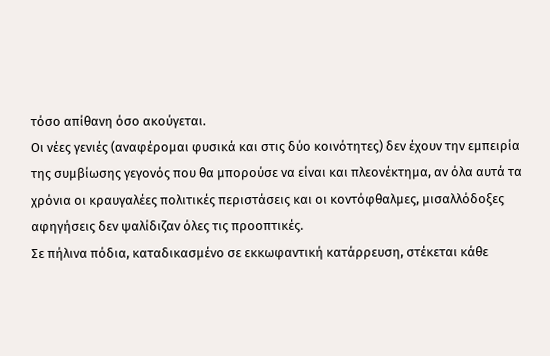τόσο απίθανη όσο ακούγεται.
Οι νέες γενιές (αναφέρομαι φυσικά και στις δύο κοινότητες) δεν έχουν την εμπειρία της συμβίωσης γεγονός που θα μπορούσε να είναι και πλεονέκτημα, αν όλα αυτά τα χρόνια οι κραυγαλέες πολιτικές περιστάσεις και οι κοντόφθαλμες, μισαλλόδοξες αφηγήσεις δεν ψαλίδιζαν όλες τις προοπτικές.
Σε πήλινα πόδια, καταδικασμένο σε εκκωφαντική κατάρρευση, στέκεται κάθε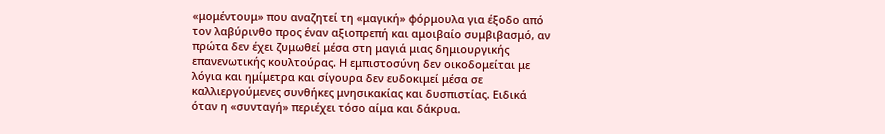«μομέντουμ» που αναζητεί τη «μαγική» φόρμουλα για έξοδο από τον λαβύρινθο προς έναν αξιοπρεπή και αμοιβαίο συμβιβασμό, αν πρώτα δεν έχει ζυμωθεί μέσα στη μαγιά μιας δημιουργικής επανενωτικής κουλτούρας. Η εμπιστοσύνη δεν οικοδομείται με λόγια και ημίμετρα και σίγουρα δεν ευδοκιμεί μέσα σε καλλιεργούμενες συνθήκες μνησικακίας και δυσπιστίας. Ειδικά όταν η «συνταγή» περιέχει τόσο αίμα και δάκρυα.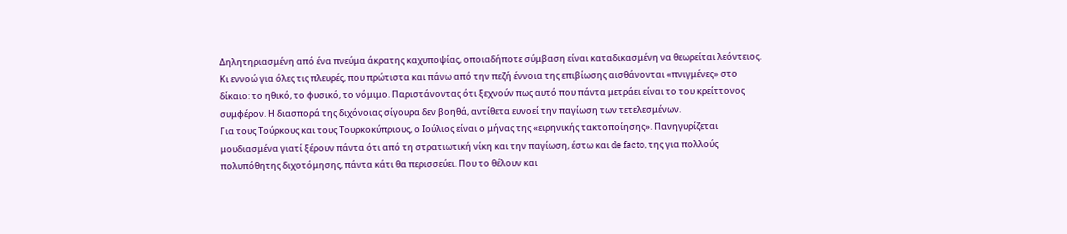Δηλητηριασμένη από ένα πνεύμα άκρατης καχυποψίας, οποιαδήποτε σύμβαση είναι καταδικασμένη να θεωρείται λεόντειος. Κι εννοώ για όλες τις πλευρές, που πρώτιστα και πάνω από την πεζή έννοια της επιβίωσης αισθάνονται «πνιγμένες» στο δίκαιο: το ηθικό, το φυσικό, το νόμιμο. Παριστάνοντας ότι ξεχνούν πως αυτό που πάντα μετράει είναι το του κρείττονος συμφέρον. Η διασπορά της διχόνοιας σίγουρα δεν βοηθά, αντίθετα ευνοεί την παγίωση των τετελεσμένων.
Για τους Τούρκους και τους Τουρκοκύπριους, ο Ιούλιος είναι ο μήνας της «ειρηνικής τακτοποίησης». Πανηγυρίζεται μουδιασμένα γιατί ξέρουν πάντα ότι από τη στρατιωτική νίκη και την παγίωση, έστω και de facto, της για πολλούς πολυπόθητης διχοτόμησης, πάντα κάτι θα περισσεύει. Που το θέλουν και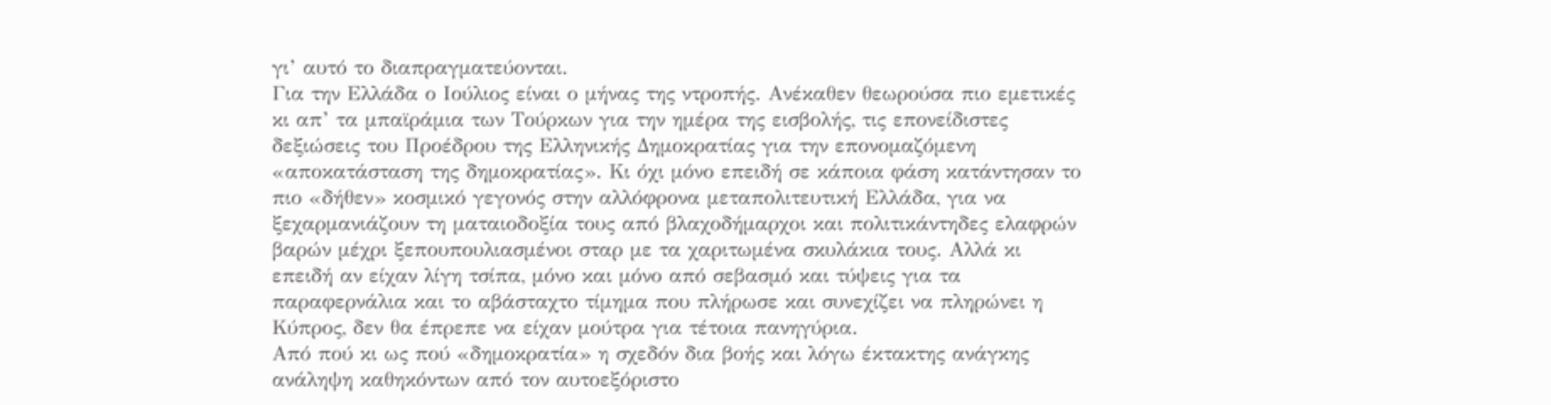γι’ αυτό το διαπραγματεύονται.
Για την Ελλάδα ο Ιούλιος είναι ο μήνας της ντροπής. Ανέκαθεν θεωρούσα πιο εμετικές κι απ’ τα μπαϊράμια των Τούρκων για την ημέρα της εισβολής, τις επονείδιστες δεξιώσεις του Προέδρου της Ελληνικής Δημοκρατίας για την επονομαζόμενη «αποκατάσταση της δημοκρατίας». Κι όχι μόνο επειδή σε κάποια φάση κατάντησαν το πιο «δήθεν» κοσμικό γεγονός στην αλλόφρονα μεταπολιτευτική Ελλάδα, για να ξεχαρμανιάζουν τη ματαιοδοξία τους από βλαχοδήμαρχοι και πολιτικάντηδες ελαφρών βαρών μέχρι ξεπουπουλιασμένοι σταρ με τα χαριτωμένα σκυλάκια τους. Αλλά κι επειδή αν είχαν λίγη τσίπα, μόνο και μόνο από σεβασμό και τύψεις για τα παραφερνάλια και το αβάσταχτο τίμημα που πλήρωσε και συνεχίζει να πληρώνει η Κύπρος, δεν θα έπρεπε να είχαν μούτρα για τέτοια πανηγύρια.
Από πού κι ως πού «δημοκρατία» η σχεδόν δια βοής και λόγω έκτακτης ανάγκης ανάληψη καθηκόντων από τον αυτοεξόριστο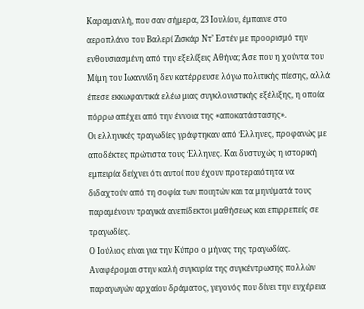Καραμανλή, που σαν σήμερα, 23 Ιουλίου, έμπαινε στο αεροπλάνο του Βαλερί Ζισκάρ Ντ’ Εστέν με προορισμό την ενθουσιασμένη από την εξελίξεις Αθήνα; Άσε που η χούντα του Μίμη του Ιωαννίδη δεν κατέρρευσε λόγω πολιτικής πίεσης, αλλά έπεσε εκκωφαντικά ελέω μιας συγκλονιστικής εξέλιξης, η οποία πόρρω απέχει από την έννοια της «αποκατάστασης».
Οι ελληνικές τραγωδίες γράφτηκαν από Έλληνες, προφανώς με αποδέκτες πρώτιστα τους Έλληνες. Και δυστυχώς η ιστορική εμπειρία δείχνει ότι αυτοί που έχουν προτεραιότητα να διδαχτούν από τη σοφία των ποιητών και τα μηνύματά τους παραμένουν τραγικά ανεπίδεκτοι μαθήσεως και επιρρεπείς σε τραγωδίες.
Ο Ιούλιος είναι για την Κύπρο ο μήνας της τραγωδίας. Αναφέρομαι στην καλή συγκυρία της συγκέντρωσης πολλών παραγωγών αρχαίου δράματος, γεγονός που δίνει την ευχέρεια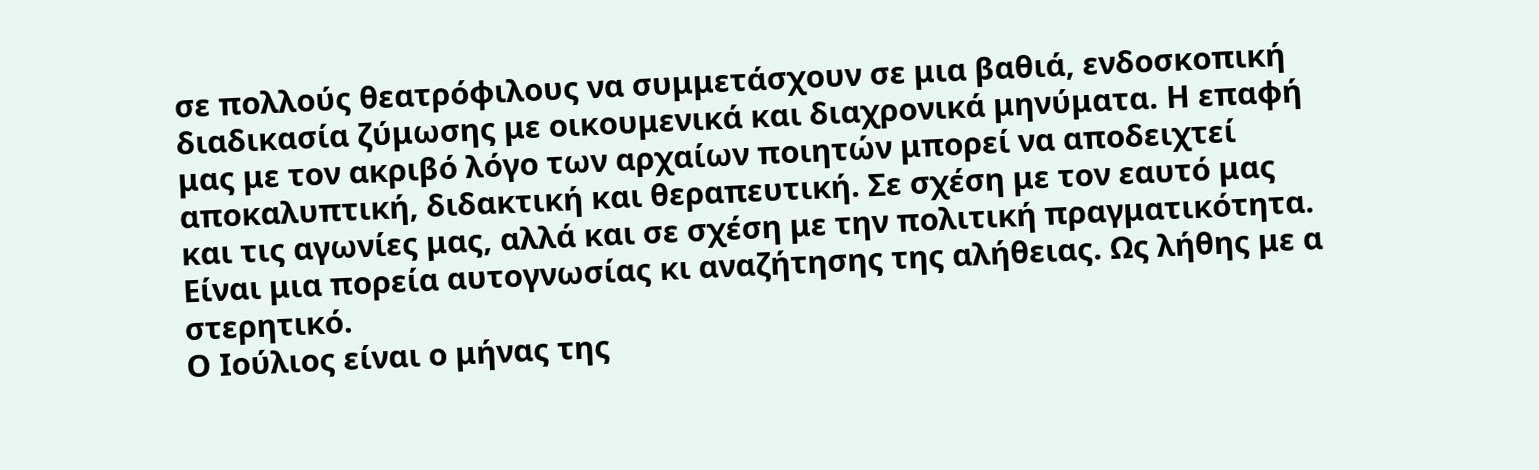σε πολλούς θεατρόφιλους να συμμετάσχουν σε μια βαθιά, ενδοσκοπική διαδικασία ζύμωσης με οικουμενικά και διαχρονικά μηνύματα. Η επαφή μας με τον ακριβό λόγο των αρχαίων ποιητών μπορεί να αποδειχτεί αποκαλυπτική, διδακτική και θεραπευτική. Σε σχέση με τον εαυτό μας και τις αγωνίες μας, αλλά και σε σχέση με την πολιτική πραγματικότητα. Είναι μια πορεία αυτογνωσίας κι αναζήτησης της αλήθειας. Ως λήθης με α στερητικό.
Ο Ιούλιος είναι ο μήνας της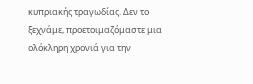κυπριακής τραγωδίας. Δεν το ξεχνάμε, προετοιμαζόμαστε μια ολόκληρη χρονιά για την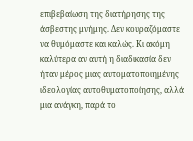επιβεβαίωση της διατήρησης της άσβεστης μνήμης. Δεν κουραζόμαστε να θυμόμαστε και καλώς. Κι ακόμη καλύτερα αν αυτή η διαδικασία δεν ήταν μέρος μιας αυτοματοποιημένης ιδεολογίας αυτοθυματοποίησης, αλλά μια ανάγκη, παρά το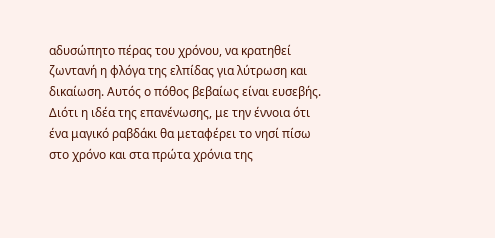αδυσώπητο πέρας του χρόνου, να κρατηθεί ζωντανή η φλόγα της ελπίδας για λύτρωση και δικαίωση. Αυτός ο πόθος βεβαίως είναι ευσεβής. Διότι η ιδέα της επανένωσης, με την έννοια ότι ένα μαγικό ραβδάκι θα μεταφέρει το νησί πίσω στο χρόνο και στα πρώτα χρόνια της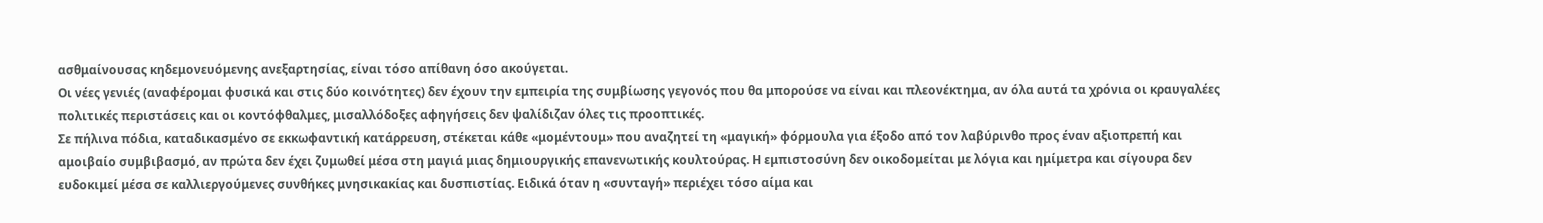ασθμαίνουσας κηδεμονευόμενης ανεξαρτησίας, είναι τόσο απίθανη όσο ακούγεται.
Οι νέες γενιές (αναφέρομαι φυσικά και στις δύο κοινότητες) δεν έχουν την εμπειρία της συμβίωσης γεγονός που θα μπορούσε να είναι και πλεονέκτημα, αν όλα αυτά τα χρόνια οι κραυγαλέες πολιτικές περιστάσεις και οι κοντόφθαλμες, μισαλλόδοξες αφηγήσεις δεν ψαλίδιζαν όλες τις προοπτικές.
Σε πήλινα πόδια, καταδικασμένο σε εκκωφαντική κατάρρευση, στέκεται κάθε «μομέντουμ» που αναζητεί τη «μαγική» φόρμουλα για έξοδο από τον λαβύρινθο προς έναν αξιοπρεπή και αμοιβαίο συμβιβασμό, αν πρώτα δεν έχει ζυμωθεί μέσα στη μαγιά μιας δημιουργικής επανενωτικής κουλτούρας. Η εμπιστοσύνη δεν οικοδομείται με λόγια και ημίμετρα και σίγουρα δεν ευδοκιμεί μέσα σε καλλιεργούμενες συνθήκες μνησικακίας και δυσπιστίας. Ειδικά όταν η «συνταγή» περιέχει τόσο αίμα και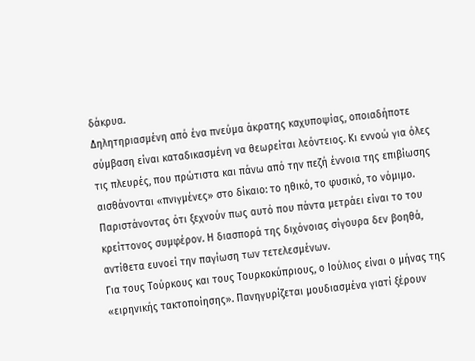δάκρυα.
Δηλητηριασμένη από ένα πνεύμα άκρατης καχυποψίας, οποιαδήποτε σύμβαση είναι καταδικασμένη να θεωρείται λεόντειος. Κι εννοώ για όλες τις πλευρές, που πρώτιστα και πάνω από την πεζή έννοια της επιβίωσης αισθάνονται «πνιγμένες» στο δίκαιο: το ηθικό, το φυσικό, το νόμιμο. Παριστάνοντας ότι ξεχνούν πως αυτό που πάντα μετράει είναι το του κρείττονος συμφέρον. Η διασπορά της διχόνοιας σίγουρα δεν βοηθά, αντίθετα ευνοεί την παγίωση των τετελεσμένων.
Για τους Τούρκους και τους Τουρκοκύπριους, ο Ιούλιος είναι ο μήνας της «ειρηνικής τακτοποίησης». Πανηγυρίζεται μουδιασμένα γιατί ξέρουν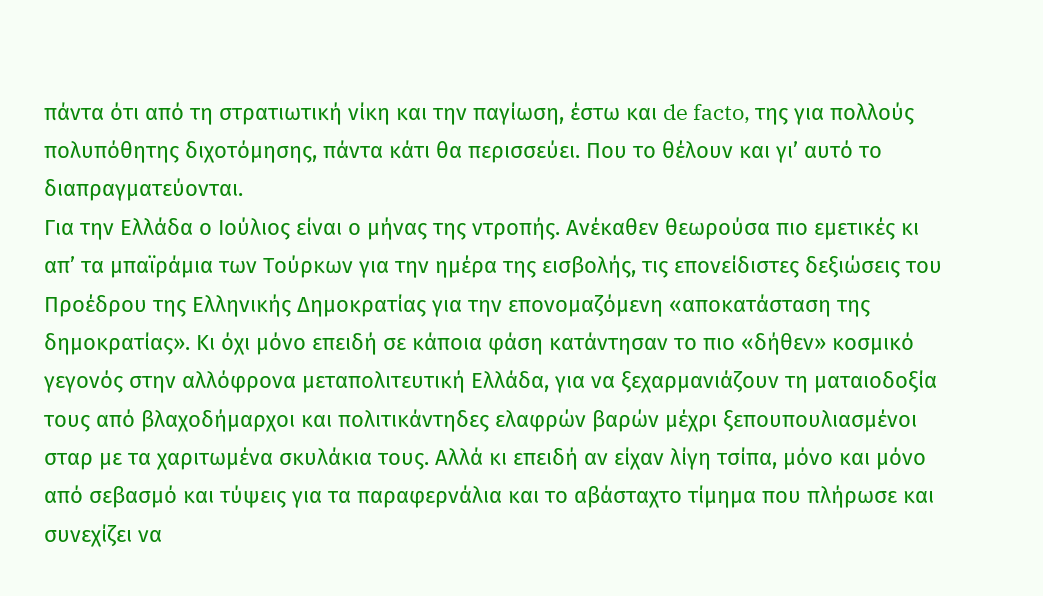πάντα ότι από τη στρατιωτική νίκη και την παγίωση, έστω και de facto, της για πολλούς πολυπόθητης διχοτόμησης, πάντα κάτι θα περισσεύει. Που το θέλουν και γι’ αυτό το διαπραγματεύονται.
Για την Ελλάδα ο Ιούλιος είναι ο μήνας της ντροπής. Ανέκαθεν θεωρούσα πιο εμετικές κι απ’ τα μπαϊράμια των Τούρκων για την ημέρα της εισβολής, τις επονείδιστες δεξιώσεις του Προέδρου της Ελληνικής Δημοκρατίας για την επονομαζόμενη «αποκατάσταση της δημοκρατίας». Κι όχι μόνο επειδή σε κάποια φάση κατάντησαν το πιο «δήθεν» κοσμικό γεγονός στην αλλόφρονα μεταπολιτευτική Ελλάδα, για να ξεχαρμανιάζουν τη ματαιοδοξία τους από βλαχοδήμαρχοι και πολιτικάντηδες ελαφρών βαρών μέχρι ξεπουπουλιασμένοι σταρ με τα χαριτωμένα σκυλάκια τους. Αλλά κι επειδή αν είχαν λίγη τσίπα, μόνο και μόνο από σεβασμό και τύψεις για τα παραφερνάλια και το αβάσταχτο τίμημα που πλήρωσε και συνεχίζει να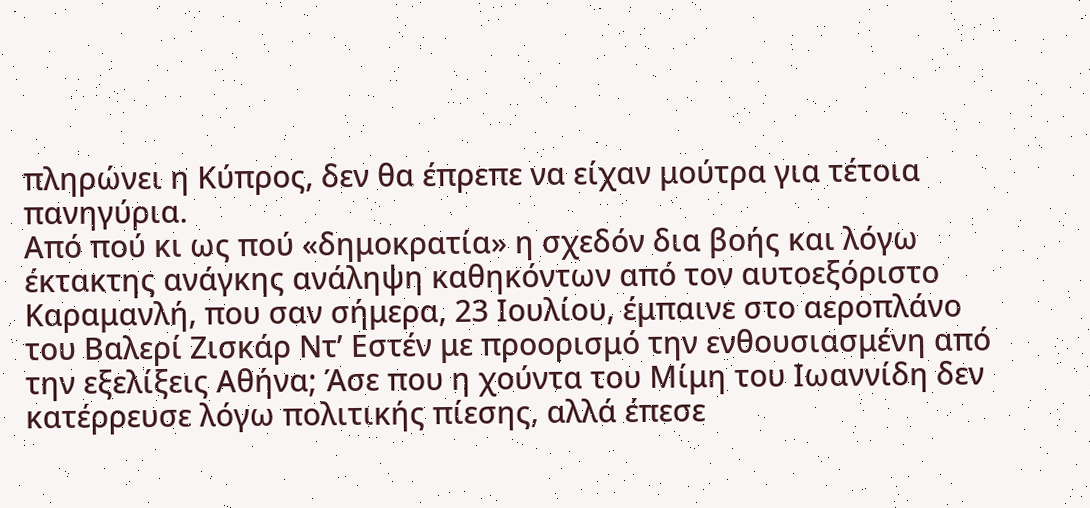πληρώνει η Κύπρος, δεν θα έπρεπε να είχαν μούτρα για τέτοια πανηγύρια.
Από πού κι ως πού «δημοκρατία» η σχεδόν δια βοής και λόγω έκτακτης ανάγκης ανάληψη καθηκόντων από τον αυτοεξόριστο Καραμανλή, που σαν σήμερα, 23 Ιουλίου, έμπαινε στο αεροπλάνο του Βαλερί Ζισκάρ Ντ’ Εστέν με προορισμό την ενθουσιασμένη από την εξελίξεις Αθήνα; Άσε που η χούντα του Μίμη του Ιωαννίδη δεν κατέρρευσε λόγω πολιτικής πίεσης, αλλά έπεσε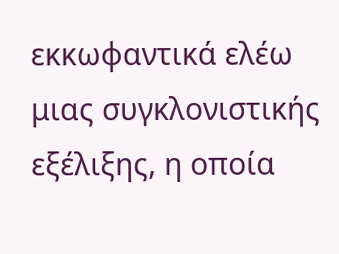εκκωφαντικά ελέω μιας συγκλονιστικής εξέλιξης, η οποία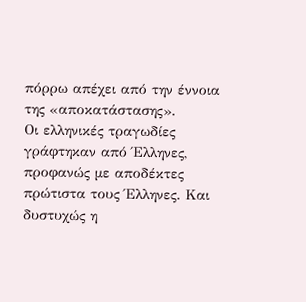πόρρω απέχει από την έννοια της «αποκατάστασης».
Οι ελληνικές τραγωδίες γράφτηκαν από Έλληνες, προφανώς με αποδέκτες πρώτιστα τους Έλληνες. Και δυστυχώς η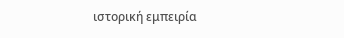ιστορική εμπειρία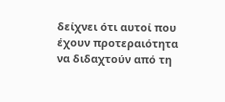δείχνει ότι αυτοί που έχουν προτεραιότητα να διδαχτούν από τη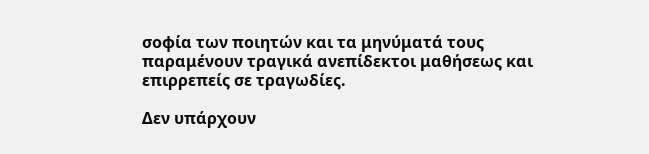σοφία των ποιητών και τα μηνύματά τους παραμένουν τραγικά ανεπίδεκτοι μαθήσεως και επιρρεπείς σε τραγωδίες.

Δεν υπάρχουν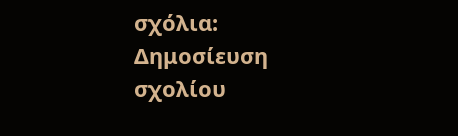σχόλια:
Δημοσίευση σχολίου